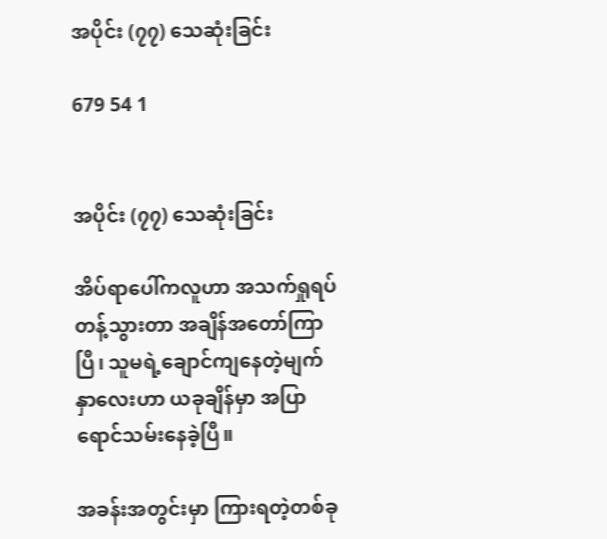အပိုင်း (၇၇) သေဆုံးခြင်း

679 54 1


အပိုင်း (၇၇) သေဆုံးခြင်း

အိပ်ရာပေါ်ကလူဟာ အသက်ရှုရပ်တန့်သွားတာ အချိန်အတော်ကြာပြီ၊ သူမရဲ့ချောင်ကျနေတဲ့မျက်နှာလေးဟာ ယခုချိန်မှာ အပြာရောင်သမ်းနေခဲ့ပြီ။

အခန်းအတွင်းမှာ ကြားရတဲ့တစ်ခု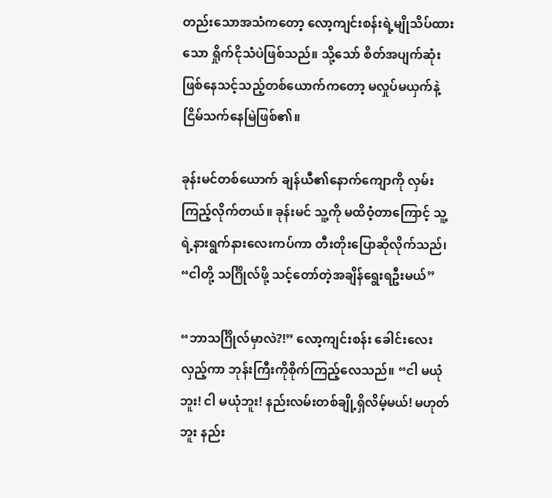တည်းသောအသံကတော့ လော့ကျင်းစန်းရဲ့မျိုသိပ်ထားသော ရှိုက်ငိုသံပဲဖြစ်သည်။ သို့သော် စိတ်အပျက်ဆုံးဖြစ်နေသင့်သည့်တစ်ယောက်ကတော့ မလှုပ်မယှက်နဲ့ ငြိမ်သက်နေမြဲဖြစ်၏။

ခုန်းမင်တစ်ယောက် ချန်ယီ၏နောက်ကျောကို လှမ်းကြည့်လိုက်တယ်။ ခုန်းမင် သူ့ကို မထိဝံ့တာကြောင့် သူ့ရဲ့နားရွက်နားလေးကပ်ကာ တီးတိုးပြောဆိုလိုက်သည်၊ “ငါတို့ သင်္ဂြိုလ်ဖို့ သင့်တော်တဲ့အချိန်ရွေးရဦးမယ်”

“ဘာသင်္ဂြိုလ်မှာလဲ?!” လော့ကျင်းစန်း ခေါင်းလေးလှည့်ကာ ဘုန်းကြီးကိုစိုက်ကြည့်လေသည်။ “ငါ မယုံဘူး! ငါ မယုံဘူး! နည်းလမ်းတစ်ချို့ရှိလိမ့်မယ်! မဟုတ်ဘူး နည်း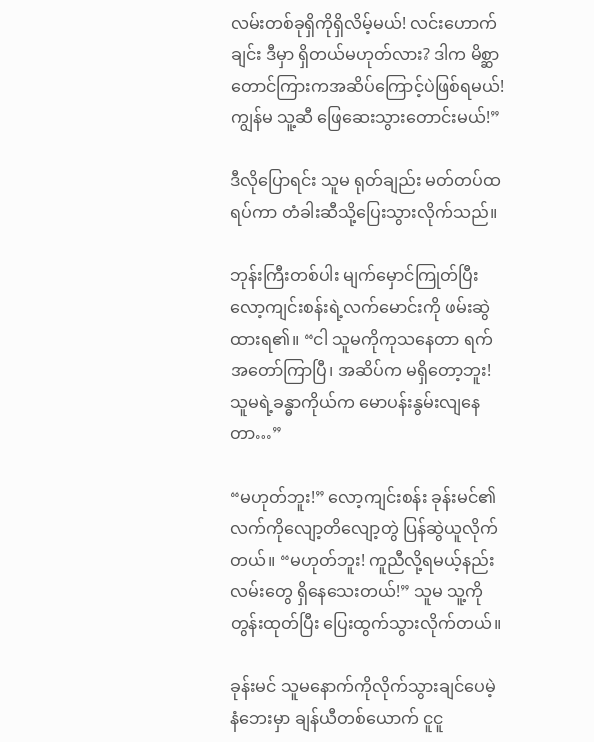လမ်းတစ်ခုရှိကိုရှိလိမ့်မယ်! လင်းဟောက်ချင်း ဒီမှာ ရှိတယ်မဟုတ်လား? ဒါက မိစ္ဆာတောင်ကြားကအဆိပ်ကြောင့်ပဲဖြစ်ရမယ်! ကျွန်မ သူ့ဆီ ဖြေဆေးသွားတောင်းမယ်!”

ဒီလိုပြောရင်း သူမ ရုတ်ချည်း မတ်တပ်ထရပ်ကာ တံခါးဆီသို့ပြေးသွားလိုက်သည်။

ဘုန်းကြီးတစ်ပါး မျက်မှောင်ကြုတ်ပြီး လော့ကျင်းစန်းရဲ့လက်မောင်းကို ဖမ်းဆွဲထားရ၏။ “ငါ သူမကိုကုသနေတာ ရက်အတော်ကြာပြီ၊ အဆိပ်က မရှိတော့ဘူး! သူမရဲ့ခန္ဓာကိုယ်က မောပန်းနွမ်းလျနေတာ…”

“မဟုတ်ဘူး!” လော့ကျင်းစန်း ခုန်းမင်၏လက်ကိုလျော့တိလျော့တွဲ ပြန်ဆွဲယူလိုက်တယ်။ “မဟုတ်ဘူး! ကူညီလို့ရမယ့်နည်းလမ်းတွေ ရှိနေသေးတယ်!” သူမ သူ့ကိုတွန်းထုတ်ပြီး ပြေးထွက်သွားလိုက်တယ်။

ခုန်းမင် သူမနောက်ကိုလိုက်သွားချင်ပေမဲ့ နံဘေးမှာ ချန်ယီတစ်ယောက် ငူငူ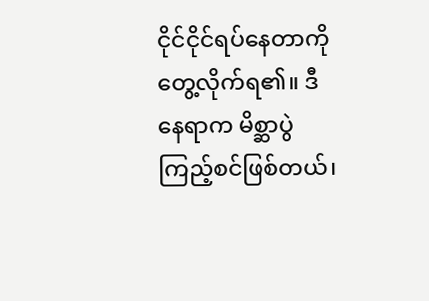ငိုင်ငိုင်ရပ်နေတာကို တွေ့လိုက်ရ၏။ ဒီနေရာက မိစ္ဆာပွဲကြည့်စင်ဖြစ်တယ်၊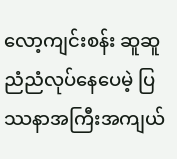လော့ကျင်းစန်း ဆူဆူညံညံလုပ်နေပေမဲ့ ပြဿနာအကြီးအကျယ်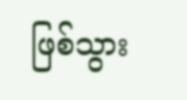ဖြစ်သွား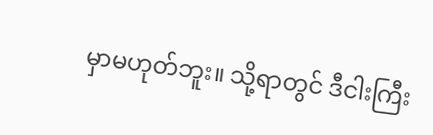မှာမဟုတ်ဘူး။ သို့ရာတွင် ဒီငါးကြီး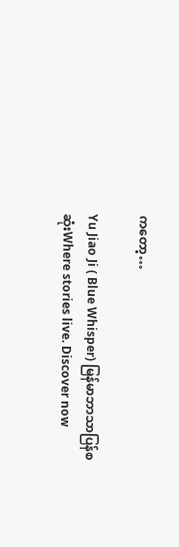ကတော့…

Yu Jiao Ji ( Blue Whisper) မြန်မာဘာသာပြန်စဆုံးWhere stories live. Discover now